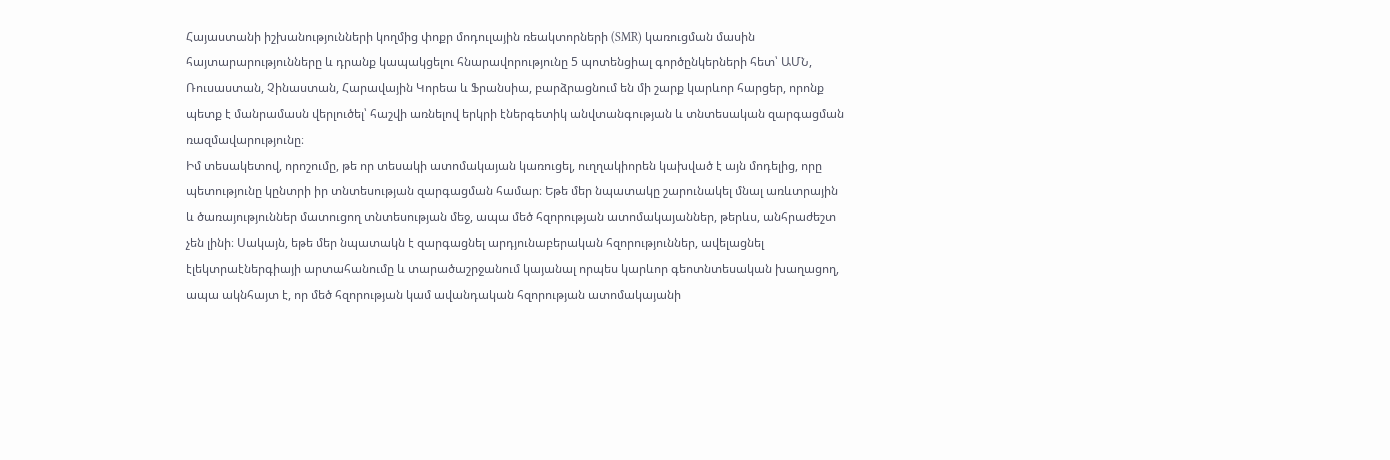Հայաստանի իշխանությունների կողմից փոքր մոդուլային ռեակտորների (SMR) կառուցման մասին հայտարարությունները և դրանք կապակցելու հնարավորությունը 5 պոտենցիալ գործընկերների հետ՝ ԱՄՆ, Ռուսաստան, Չինաստան, Հարավային Կորեա և Ֆրանսիա, բարձրացնում են մի շարք կարևոր հարցեր, որոնք պետք է մանրամասն վերլուծել՝ հաշվի առնելով երկրի էներգետիկ անվտանգության և տնտեսական զարգացման ռազմավարությունը։
Իմ տեսակետով, որոշումը, թե որ տեսակի ատոմակայան կառուցել, ուղղակիորեն կախված է այն մոդելից, որը պետությունը կընտրի իր տնտեսության զարգացման համար։ Եթե մեր նպատակը շարունակել մնալ առևտրային և ծառայություններ մատուցող տնտեսության մեջ, ապա մեծ հզորության ատոմակայաններ, թերևս, անհրաժեշտ չեն լինի։ Սակայն, եթե մեր նպատակն է զարգացնել արդյունաբերական հզորություններ, ավելացնել էլեկտրաէներգիայի արտահանումը և տարածաշրջանում կայանալ որպես կարևոր գեոտնտեսական խաղացող, ապա ակնհայտ է, որ մեծ հզորության կամ ավանդական հզորության ատոմակայանի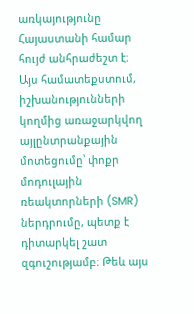առկայությունը Հայաստանի համար հույժ անհրաժեշտ է։
Այս համատեքստում, իշխանությունների կողմից առաջարկվող այլընտրանքային մոտեցումը՝ փոքր մոդուլային ռեակտորների (SMR) ներդրումը, պետք է դիտարկել շատ զգուշությամբ։ Թեև այս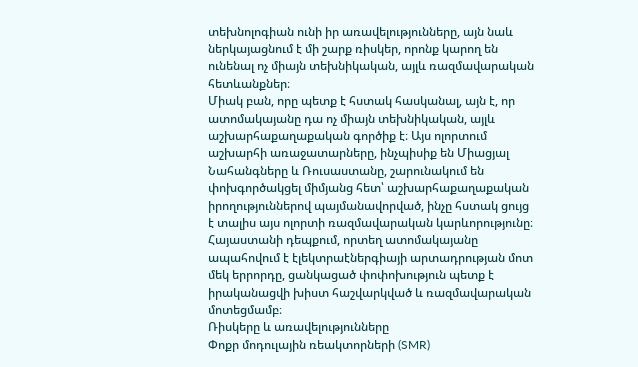տեխնոլոգիան ունի իր առավելությունները, այն նաև ներկայացնում է մի շարք ռիսկեր, որոնք կարող են ունենալ ոչ միայն տեխնիկական, այլև ռազմավարական հետևանքներ։
Միակ բան, որը պետք է հստակ հասկանալ, այն է, որ ատոմակայանը դա ոչ միայն տեխնիկական, այլև աշխարհաքաղաքական գործիք է։ Այս ոլորտում աշխարհի առաջատարները, ինչպիսիք են Միացյալ Նահանգները և Ռուսաստանը, շարունակում են փոխգործակցել միմյանց հետ՝ աշխարհաքաղաքական իրողություններով պայմանավորված, ինչը հստակ ցույց է տալիս այս ոլորտի ռազմավարական կարևորությունը։
Հայաստանի դեպքում, որտեղ ատոմակայանը ապահովում է էլեկտրաէներգիայի արտադրության մոտ մեկ երրորդը, ցանկացած փոփոխություն պետք է իրականացվի խիստ հաշվարկված և ռազմավարական մոտեցմամբ։
Ռիսկերը և առավելությունները
Փոքր մոդուլային ռեակտորների (SMR)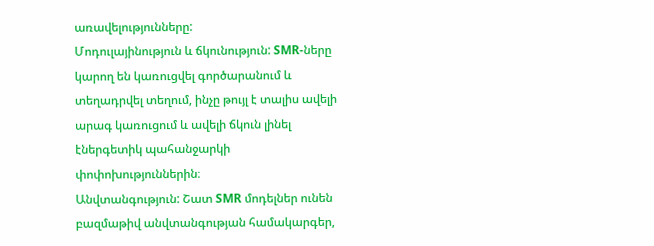առավելությունները:
Մոդուլայինություն և ճկունություն: SMR-ները կարող են կառուցվել գործարանում և տեղադրվել տեղում, ինչը թույլ է տալիս ավելի արագ կառուցում և ավելի ճկուն լինել էներգետիկ պահանջարկի փոփոխություններին։
Անվտանգություն: Շատ SMR մոդելներ ունեն բազմաթիվ անվտանգության համակարգեր,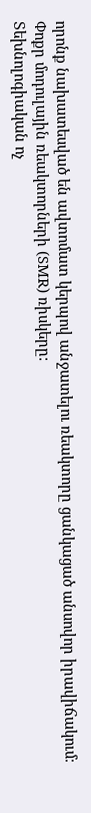որոնք նախատեսված են ավտոմատ կերպով անջատելու ռեակտորը ցանկացած անսովոր իրավիճակում։
Փոքր մոդուլային ռեակտորների (SMR) ռիսկերը:
Տեխնոլոգիական ոչ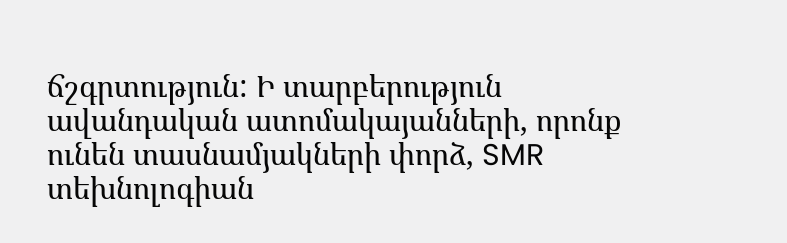ճշգրտություն: Ի տարբերություն ավանդական ատոմակայանների, որոնք ունեն տասնամյակների փորձ, SMR տեխնոլոգիան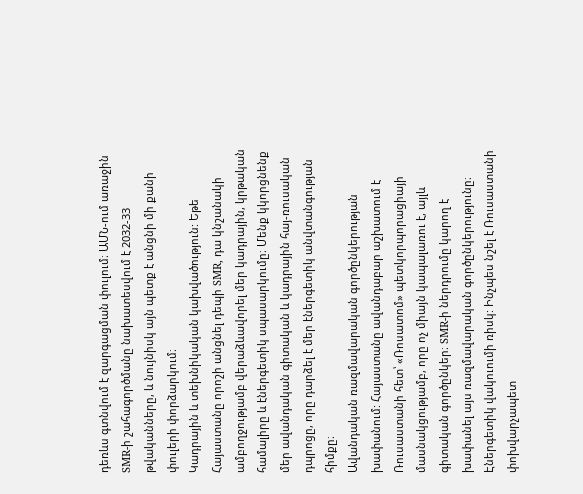դեռևս գտնվում է զարգացման փուլում։ ԱՄՆ-ում առաջին SMR-ի շահագործմանը նախատեսվում է 2032-33 թվականները, և նույնիսկ այն պետք է անցնի մի քանի փուլերի փորձարկում։
Կադրային և տեխնիկական կախվածություն: Եթե Հայաստանը որոշի անցնել դեպի SMR, դա կնշանակի ամբողջությամբ վերաձևավորել մեր կադրային, կրթական համալիրը և էներգետիկ սպասարկումը։ Մենք կկորցնենք մեր ավանդական գիտական և կադրային հայ-ռուսական դպրոցը, որը դարձել է մեր էներգետիկ անվտանգության հիմքը։
Ավանդական ռազմավարական գործընկերության խափանում: Հայաստանը ավանդաբար աշխատում է Ռուսաստանի հետ՝ «Ռոսատոմ» պետկորպորացիայի մասնակցությամբ, որը ոչ միայն կապալառու է, այլև գիտական գործընկեր։ SMR-ի ներդրումը կարող է խափանել այս ռազմավարական գործընկերությունը։
Էներգետիկ վակուումի ռիսկ: Ինչպես նշել է Ռուսաստանի փոխվարչապետ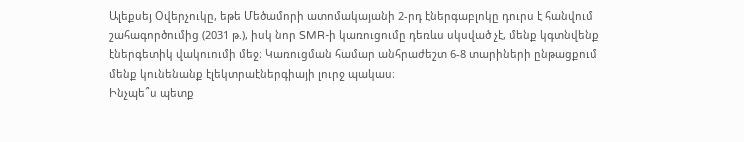Ալեքսեյ Օվերչուկը, եթե Մեծամորի ատոմակայանի 2-րդ էներգաբլոկը դուրս է հանվում շահագործումից (2031 թ.), իսկ նոր SMR-ի կառուցումը դեռևս սկսված չէ, մենք կգտնվենք էներգետիկ վակուումի մեջ։ Կառուցման համար անհրաժեշտ 6-8 տարիների ընթացքում մենք կունենանք էլեկտրաէներգիայի լուրջ պակաս։
Ինչպե՞ս պետք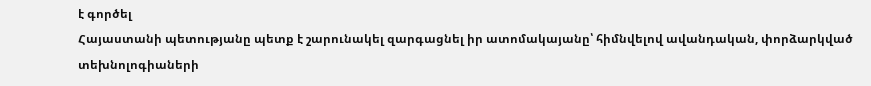է գործել
Հայաստանի պետությանը պետք է շարունակել զարգացնել իր ատոմակայանը՝ հիմնվելով ավանդական, փորձարկված տեխնոլոգիաների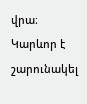վրա։ Կարևոր է շարունակել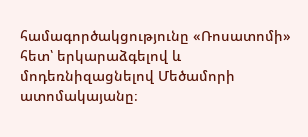համագործակցությունը «Ռոսատոմի» հետ՝ երկարաձգելով և մոդեռնիզացնելով Մեծամորի ատոմակայանը։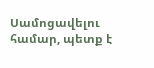Սամոցավելու համար, պետք է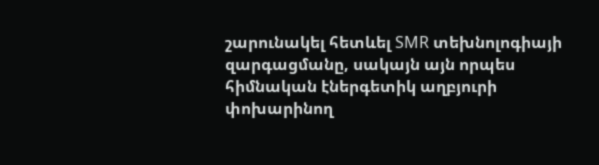շարունակել հետևել SMR տեխնոլոգիայի զարգացմանը, սակայն այն որպես հիմնական էներգետիկ աղբյուրի փոխարինող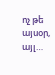ոչ թե այսօր, այլ…